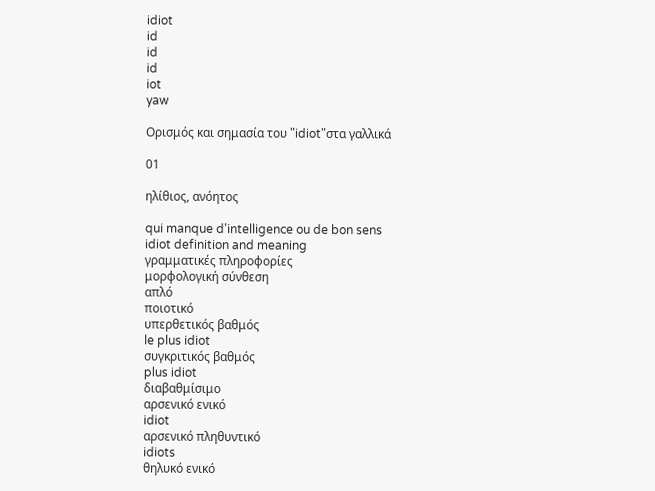idiot
id
id
id
iot
yaw

Ορισμός και σημασία του "idiot"στα γαλλικά

01

ηλίθιος, ανόητος

qui manque d'intelligence ou de bon sens
idiot definition and meaning
γραμματικές πληροφορίες
μορφολογική σύνθεση
απλό
ποιοτικό
υπερθετικός βαθμός
le plus idiot
συγκριτικός βαθμός
plus idiot
διαβαθμίσιμο
αρσενικό ενικό
idiot
αρσενικό πληθυντικό
idiots
θηλυκό ενικό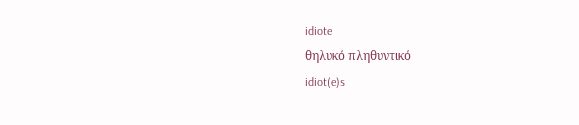idiote
θηλυκό πληθυντικό
idiot(e)s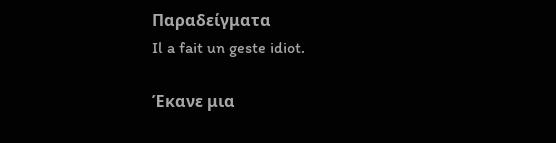Παραδείγματα
Il a fait un geste idiot.

Έκανε μια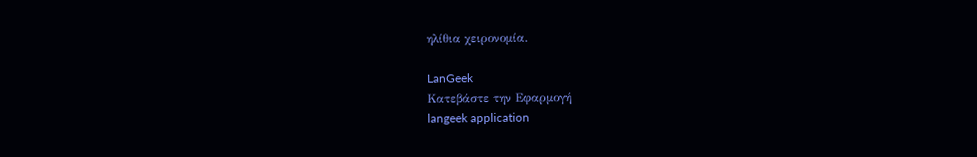ηλίθια χειρονομία.

LanGeek
Κατεβάστε την Εφαρμογή
langeek application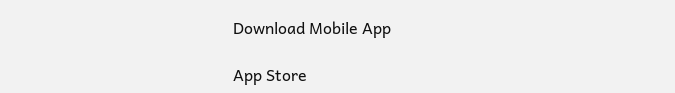Download Mobile App

App Store